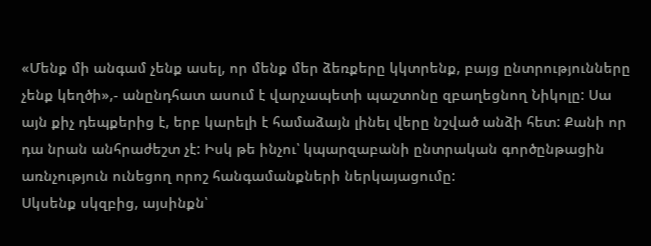«Մենք մի անգամ չենք ասել, որ մենք մեր ձեռքերը կկտրենք, բայց ընտրությունները չենք կեղծի»,- անընդհատ ասում է վարչապետի պաշտոնը զբաղեցնող Նիկոլը: Սա այն քիչ դեպքերից է, երբ կարելի է համաձայն լինել վերը նշված անձի հետ: Քանի որ դա նրան անհրաժեշտ չէ: Իսկ թե ինչու՝ կպարզաբանի ընտրական գործընթացին առնչություն ունեցող որոշ հանգամանքների ներկայացումը:
Սկսենք սկզբից, այսինքն՝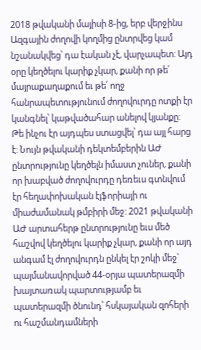2018 թվականի մայիսի 8-ից, երբ վերջինս Ազգային ժողովի կողմից ընտրվեց կամ նշանակվեց՝ դա էական չէ, վարչապետ: Այդ օրը կեղծելու կարիք չկար, քանի որ թե՛ մայրաքաղաքում եւ թե՛ ողջ հանրապետությունում ժողովուրդը ոտքի էր կանգնել՝ կաթվածահար անելով կյանքը: Թե ինչու էր այդպես ստացվել՝ դա այլ հարց է: Նույն թվականի դեկտեմբերին ԱԺ ընտրությունը կեղծելն իմաստ չուներ, քանի որ խաբված ժողովուրդը դեռեւս գտնվում էր հեղափոխական էյֆորիայի ու միաժամանակ թմբիրի մեջ: 2021 թվականի ԱԺ արտահերթ ընտրությունը եւս մեծ հաշվով կեղծելու կարիք չկար, քանի որ այդ անգամ էլ ժողովուրդն ընկել էր շոկի մեջ՝ պայմանավորված 44-օրյա պատերազմի խայտառակ պարտությամբ եւ պատերազմի ծնունդ՝ հսկայական զոհերի ու հաշմանդամների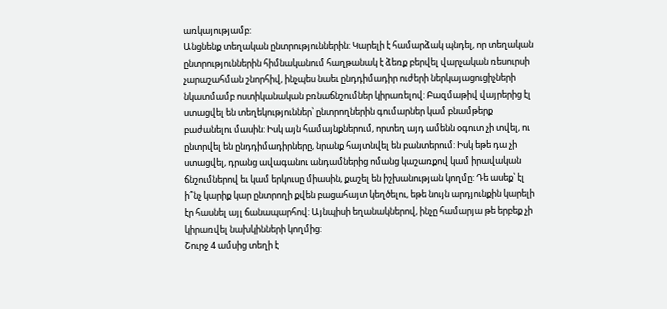առկայությամբ:
Անցնենք տեղական ընտրություններին: Կարելի է համարձակ պնդել, որ տեղական ընտրություններին հիմնականում հաղթանակ է ձեռք բերվել վարչական ռեսուրսի չարաշահման շնորհիվ, ինչպես նաեւ ընդդիմադիր ուժերի ներկայացուցիչների նկատմամբ ոստիկանական բռնաճնշումներ կիրառելով: Բազմաթիվ վայրերից էլ ստացվել են տեղեկություններ՝ ընտրողներին գումարներ կամ բնամթերք բաժանելու մասին: Իսկ այն համայնքներում, որտեղ այդ ամենն օգուտ չի տվել, ու ընտրվել են ընդդիմադիրները, նրանք հայտնվել են բանտերում: Իսկ եթե դա չի ստացվել, դրանց ավագանու անդամներից ոմանց կաշառքով կամ իրավական ճնշումներով եւ կամ երկուսը միասին, քաշել են իշխանության կողմը: Դե ասեք՝ էլ ի՞նչ կարիք կար ընտրողի քվեն բացահայտ կեղծելու, եթե նույն արդյունքին կարելի էր հասնել այլ ճանապարհով: Այնպիսի եղանակներով, ինչը համարյա թե երբեք չի կիրառվել նախկինների կողմից:
Շուրջ 4 ամսից տեղի է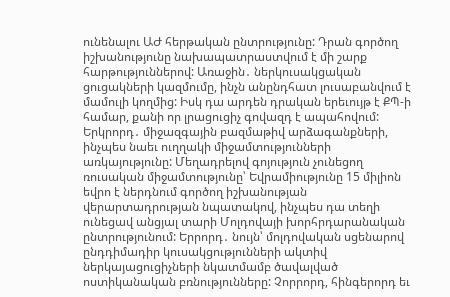ունենալու ԱԺ հերթական ընտրությունը: Դրան գործող իշխանությունը նախապատրաստվում է մի շարք հարթություններով: Առաջին․ ներկուսակցական ցուցակների կազմումը, ինչն անընդհատ լուսաբանվում է մամուլի կողմից: Իսկ դա արդեն դրական երեւույթ է ՔՊ-ի համար, քանի որ լրացուցիչ գովազդ է ապահովում: Երկրորդ․ միջազգային բազմաթիվ արձագանքների, ինչպես նաեւ ուղղակի միջամտությունների առկայությունը: Մեղադրելով գոյություն չունեցող ռուսական միջամտությունը՝ Եվրամիությունը 15 միլիոն եվրո է ներդնում գործող իշխանության վերարտադրության նպատակով, ինչպես դա տեղի ունեցավ անցյալ տարի Մոլդովայի խորհրդարանական ընտրությունում: Երրորդ․ նույն՝ մոլդովական սցենարով ընդդիմադիր կուսակցությունների ակտիվ ներկայացուցիչների նկատմամբ ծավալված ոստիկանական բռնությունները: Չորրորդ, հինգերորդ եւ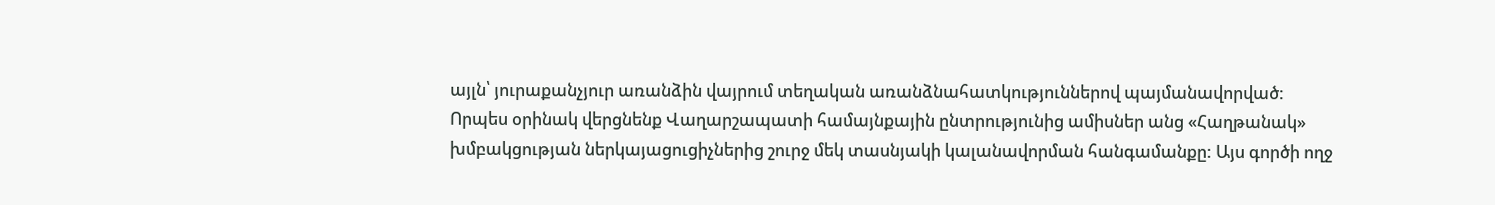այլն՝ յուրաքանչյուր առանձին վայրում տեղական առանձնահատկություններով պայմանավորված:
Որպես օրինակ վերցնենք Վաղարշապատի համայնքային ընտրությունից ամիսներ անց «Հաղթանակ» խմբակցության ներկայացուցիչներից շուրջ մեկ տասնյակի կալանավորման հանգամանքը: Այս գործի ողջ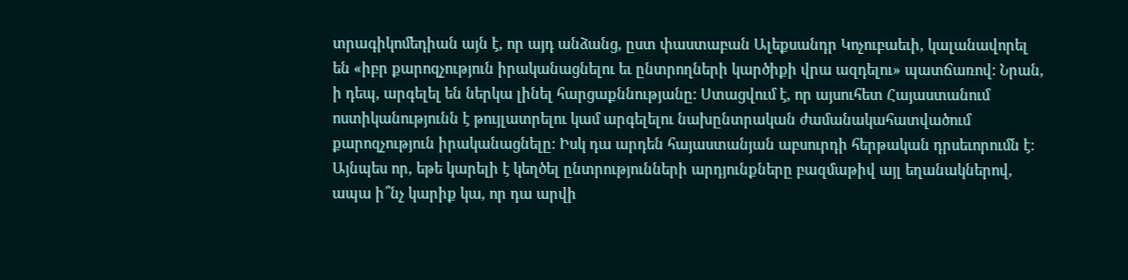տրագիկոմեդիան այն է, որ այդ անձանց, ըստ փաստաբան Ալեքսանդր Կոչուբաեւի, կալանավորել են «իբր քարոզչություն իրականացնելու եւ ընտրողների կարծիքի վրա ազդելու» պատճառով: Նրան, ի դեպ, արգելել են ներկա լինել հարցաքննությանը: Ստացվում է, որ այսուհետ Հայաստանում ոստիկանությունն է թույլատրելու կամ արգելելու նախընտրական ժամանակահատվածում քարոզչություն իրականացնելը: Իսկ դա արդեն հայաստանյան աբսուրդի հերթական դրսեւորումն է: Այնպես որ, եթե կարելի է կեղծել ընտրությունների արդյունքները բազմաթիվ այլ եղանակներով, ապա ի՞նչ կարիք կա, որ դա արվի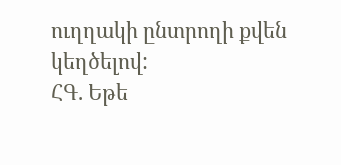ուղղակի ընտրողի քվեն կեղծելով:
ՀԳ. Եթե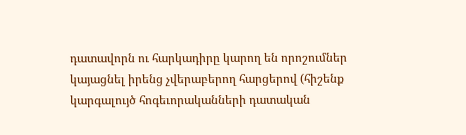դատավորն ու հարկադիրը կարող են որոշումներ կայացնել իրենց չվերաբերող հարցերով (հիշենք կարգալույծ հոգեւորականների դատական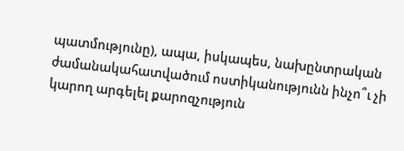պատմությունը), ապա, իսկապես, նախընտրական ժամանակահատվածում ոստիկանությունն ինչո՞ւ չի կարող արգելել քարոզչություն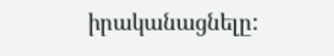իրականացնելը: